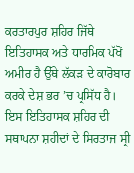ਕਰਤਾਰਪੁਰ ਸ਼ਹਿਰ ਜਿੱਥੇ ਇਤਿਹਾਸਕ ਅਤੇ ਧਾਰਮਿਕ ਪੱਖੋਂ ਅਮੀਰ ਹੈ ਉੱਥੇ ਲੱਕੜ ਦੇ ਕਾਰੋਬਾਰ ਕਰਕੇ ਦੇਸ਼ ਭਰ ’ਚ ਪ੍ਰਸਿੱਧ ਹੈ। ਇਸ ਇਤਿਹਾਸਕ ਸ਼ਹਿਰ ਦੀ ਸਥਾਪਨਾ ਸ਼ਹੀਦਾਂ ਦੇ ਸਿਰਤਾਜ ਸ੍ਰੀ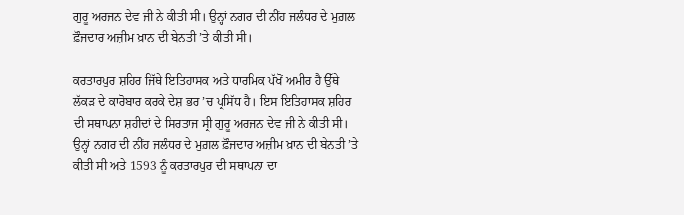ਗੁਰੂ ਅਰਜਨ ਦੇਵ ਜੀ ਨੇ ਕੀਤੀ ਸੀ। ਉਨ੍ਹਾਂ ਨਗਰ ਦੀ ਨੀਂਹ ਜਲੰਧਰ ਦੇ ਮੁਗ਼ਲ ਫ਼ੌਜਦਾਰ ਅਜ਼ੀਮ ਖ਼ਾਨ ਦੀ ਬੇਨਤੀ ’ਤੇ ਕੀਤੀ ਸੀ।

ਕਰਤਾਰਪੁਰ ਸ਼ਹਿਰ ਜਿੱਥੇ ਇਤਿਹਾਸਕ ਅਤੇ ਧਾਰਮਿਕ ਪੱਖੋਂ ਅਮੀਰ ਹੈ ਉੱਥੇ ਲੱਕੜ ਦੇ ਕਾਰੋਬਾਰ ਕਰਕੇ ਦੇਸ਼ ਭਰ ’ਚ ਪ੍ਰਸਿੱਧ ਹੈ। ਇਸ ਇਤਿਹਾਸਕ ਸ਼ਹਿਰ ਦੀ ਸਥਾਪਨਾ ਸ਼ਹੀਦਾਂ ਦੇ ਸਿਰਤਾਜ ਸ੍ਰੀ ਗੁਰੂ ਅਰਜਨ ਦੇਵ ਜੀ ਨੇ ਕੀਤੀ ਸੀ। ਉਨ੍ਹਾਂ ਨਗਰ ਦੀ ਨੀਂਹ ਜਲੰਧਰ ਦੇ ਮੁਗ਼ਲ ਫ਼ੌਜਦਾਰ ਅਜ਼ੀਮ ਖ਼ਾਨ ਦੀ ਬੇਨਤੀ ’ਤੇ ਕੀਤੀ ਸੀ ਅਤੇ 1593 ਨੂੰ ਕਰਤਾਰਪੁਰ ਦੀ ਸਥਾਪਨਾ ਦਾ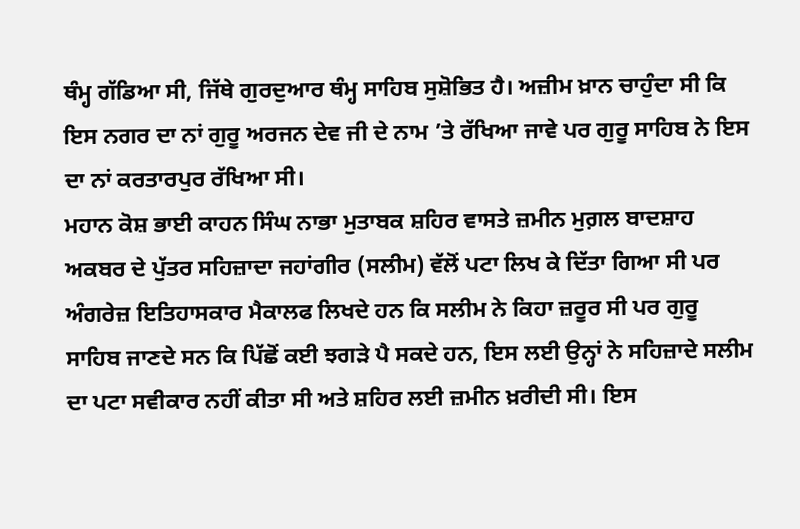ਥੰਮ੍ਹ ਗੱਡਿਆ ਸੀ, ਜਿੱਥੇ ਗੁਰਦੁਆਰ ਥੰਮ੍ਹ ਸਾਹਿਬ ਸੁਸ਼ੋਭਿਤ ਹੈ। ਅਜ਼ੀਮ ਖ਼ਾਨ ਚਾਹੁੰਦਾ ਸੀ ਕਿ ਇਸ ਨਗਰ ਦਾ ਨਾਂ ਗੁਰੂ ਅਰਜਨ ਦੇਵ ਜੀ ਦੇ ਨਾਮ ’ਤੇ ਰੱਖਿਆ ਜਾਵੇ ਪਰ ਗੁਰੂ ਸਾਹਿਬ ਨੇ ਇਸ ਦਾ ਨਾਂ ਕਰਤਾਰਪੁਰ ਰੱਖਿਆ ਸੀ।
ਮਹਾਨ ਕੋਸ਼ ਭਾਈ ਕਾਹਨ ਸਿੰਘ ਨਾਭਾ ਮੁਤਾਬਕ ਸ਼ਹਿਰ ਵਾਸਤੇ ਜ਼ਮੀਨ ਮੁਗ਼ਲ ਬਾਦਸ਼ਾਹ ਅਕਬਰ ਦੇ ਪੁੱਤਰ ਸਹਿਜ਼ਾਦਾ ਜਹਾਂਗੀਰ (ਸਲੀਮ) ਵੱਲੋਂ ਪਟਾ ਲਿਖ ਕੇ ਦਿੱਤਾ ਗਿਆ ਸੀ ਪਰ ਅੰਗਰੇਜ਼ ਇਤਿਹਾਸਕਾਰ ਮੈਕਾਲਫ ਲਿਖਦੇ ਹਨ ਕਿ ਸਲੀਮ ਨੇ ਕਿਹਾ ਜ਼ਰੂਰ ਸੀ ਪਰ ਗੁਰੂ ਸਾਹਿਬ ਜਾਣਦੇ ਸਨ ਕਿ ਪਿੱਛੋਂ ਕਈ ਝਗੜੇ ਪੈ ਸਕਦੇ ਹਨ, ਇਸ ਲਈ ਉਨ੍ਹਾਂ ਨੇ ਸਹਿਜ਼ਾਦੇ ਸਲੀਮ ਦਾ ਪਟਾ ਸਵੀਕਾਰ ਨਹੀਂ ਕੀਤਾ ਸੀ ਅਤੇ ਸ਼ਹਿਰ ਲਈ ਜ਼ਮੀਨ ਖ਼ਰੀਦੀ ਸੀ। ਇਸ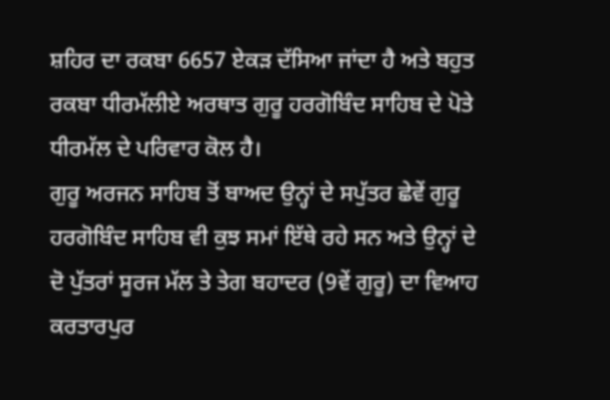ਸ਼ਹਿਰ ਦਾ ਰਕਬਾ 6657 ਏਕੜ ਦੱਸਿਆ ਜਾਂਦਾ ਹੈ ਅਤੇ ਬਹੁਤ ਰਕਬਾ ਧੀਰਮੱਲੀਏ ਅਰਥਾਤ ਗੁਰੂ ਹਰਗੋਬਿੰਦ ਸਾਹਿਬ ਦੇ ਪੋਤੇ ਧੀਰਮੱਲ ਦੇ ਪਰਿਵਾਰ ਕੋਲ ਹੈ।
ਗੁਰੂ ਅਰਜਨ ਸਾਹਿਬ ਤੋਂ ਬਾਅਦ ਉਨ੍ਹਾਂ ਦੇ ਸਪੁੱਤਰ ਛੇਵੇਂ ਗੁਰੂ ਹਰਗੋਬਿੰਦ ਸਾਹਿਬ ਵੀ ਕੁਝ ਸਮਾਂ ਇੱਥੇ ਰਹੇ ਸਨ ਅਤੇ ਉਨ੍ਹਾਂ ਦੇ ਦੋ ਪੁੱਤਰਾਂ ਸੂਰਜ ਮੱਲ ਤੇ ਤੇਗ ਬਹਾਦਰ (9ਵੇਂ ਗੁਰੂ) ਦਾ ਵਿਆਹ ਕਰਤਾਰਪੁਰ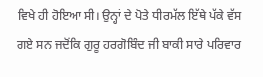ਵਿਖੇ ਹੀ ਹੋਇਆ ਸੀ। ਉਨ੍ਹਾਂ ਦੇ ਪੋਤੇ ਧੀਰਮੱਲ ਇੱਥੇ ਪੱਕੇ ਵੱਸ ਗਏ ਸਨ ਜਦੋਂਕਿ ਗੁਰੂ ਹਰਗੋਬਿੰਦ ਜੀ ਬਾਕੀ ਸਾਰੇ ਪਰਿਵਾਰ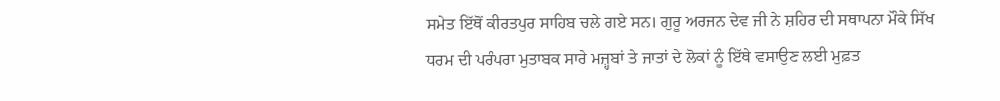ਸਮੇਤ ਇੱਥੋਂ ਕੀਰਤਪੁਰ ਸਾਹਿਬ ਚਲੇ ਗਏ ਸਨ। ਗੁਰੂ ਅਰਜਨ ਦੇਵ ਜੀ ਨੇ ਸ਼ਹਿਰ ਦੀ ਸਥਾਪਨਾ ਮੌਕੇ ਸਿੱਖ ਧਰਮ ਦੀ ਪਰੰਪਰਾ ਮੁਤਾਬਕ ਸਾਰੇ ਮਜ਼੍ਹਬਾਂ ਤੇ ਜਾਤਾਂ ਦੇ ਲੋਕਾਂ ਨੂੰ ਇੱਥੇ ਵਸਾਉਣ ਲਈ ਮੁਫ਼ਤ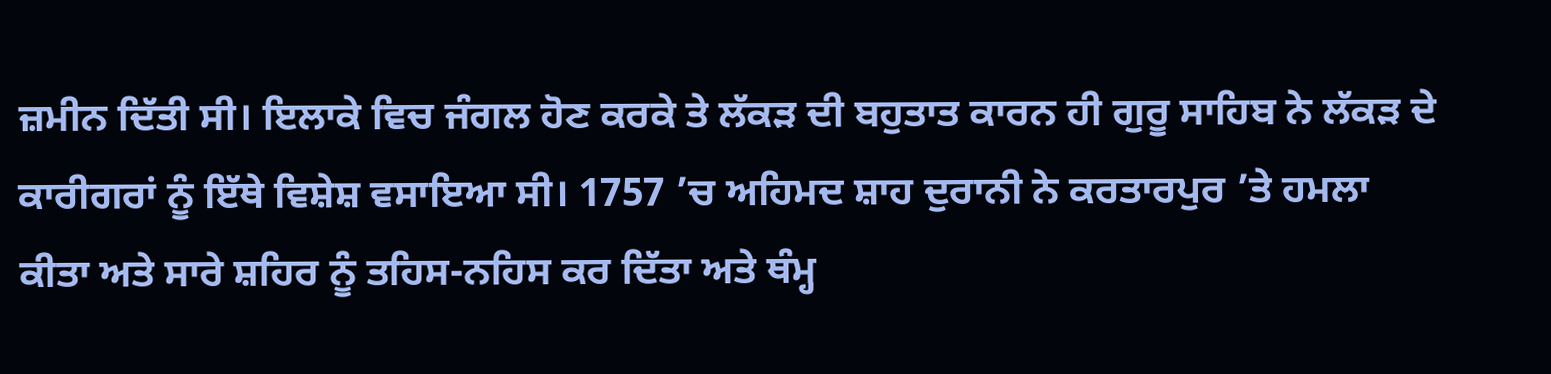ਜ਼ਮੀਨ ਦਿੱਤੀ ਸੀ। ਇਲਾਕੇ ਵਿਚ ਜੰਗਲ ਹੋਣ ਕਰਕੇ ਤੇ ਲੱਕੜ ਦੀ ਬਹੁਤਾਤ ਕਾਰਨ ਹੀ ਗੁਰੂ ਸਾਹਿਬ ਨੇ ਲੱਕੜ ਦੇ ਕਾਰੀਗਰਾਂ ਨੂੰ ਇੱਥੇ ਵਿਸ਼ੇਸ਼ ਵਸਾਇਆ ਸੀ। 1757 ’ਚ ਅਹਿਮਦ ਸ਼ਾਹ ਦੁਰਾਨੀ ਨੇ ਕਰਤਾਰਪੁਰ ’ਤੇ ਹਮਲਾ ਕੀਤਾ ਅਤੇ ਸਾਰੇ ਸ਼ਹਿਰ ਨੂੰ ਤਹਿਸ-ਨਹਿਸ ਕਰ ਦਿੱਤਾ ਅਤੇ ਥੰਮ੍ਹ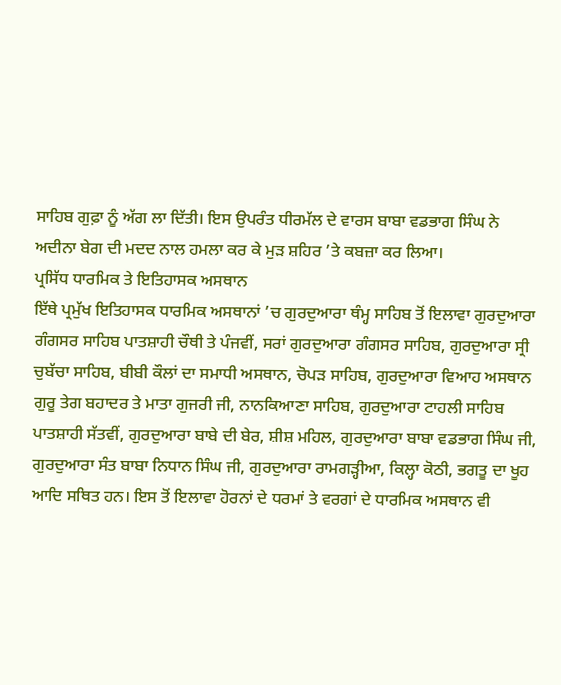ਸਾਹਿਬ ਗੁਫ਼ਾ ਨੂੰ ਅੱਗ ਲਾ ਦਿੱਤੀ। ਇਸ ਉਪਰੰਤ ਧੀਰਮੱਲ ਦੇ ਵਾਰਸ ਬਾਬਾ ਵਡਭਾਗ ਸਿੰਘ ਨੇ ਅਦੀਨਾ ਬੇਗ ਦੀ ਮਦਦ ਨਾਲ ਹਮਲਾ ਕਰ ਕੇ ਮੁੜ ਸ਼ਹਿਰ ’ਤੇ ਕਬਜ਼ਾ ਕਰ ਲਿਆ।
ਪ੍ਰਸਿੱਧ ਧਾਰਮਿਕ ਤੇ ਇਤਿਹਾਸਕ ਅਸਥਾਨ
ਇੱਥੇ ਪ੍ਰਮੁੱਖ ਇਤਿਹਾਸਕ ਧਾਰਮਿਕ ਅਸਥਾਨਾਂ ’ਚ ਗੁਰਦੁਆਰਾ ਥੰਮ੍ਹ ਸਾਹਿਬ ਤੋਂ ਇਲਾਵਾ ਗੁਰਦੁਆਰਾ ਗੰਗਸਰ ਸਾਹਿਬ ਪਾਤਸ਼ਾਹੀ ਚੌਥੀ ਤੇ ਪੰਜਵੀਂ, ਸਰਾਂ ਗੁਰਦੁਆਰਾ ਗੰਗਸਰ ਸਾਹਿਬ, ਗੁਰਦੁਆਰਾ ਸ੍ਰੀ ਚੁਬੱਚਾ ਸਾਹਿਬ, ਬੀਬੀ ਕੌਲਾਂ ਦਾ ਸਮਾਧੀ ਅਸਥਾਨ, ਚੋਪੜ ਸਾਹਿਬ, ਗੁਰਦੁਆਰਾ ਵਿਆਹ ਅਸਥਾਨ ਗੁਰੂ ਤੇਗ ਬਹਾਦਰ ਤੇ ਮਾਤਾ ਗੁਜਰੀ ਜੀ, ਨਾਨਕਿਆਣਾ ਸਾਹਿਬ, ਗੁਰਦੁਆਰਾ ਟਾਹਲੀ ਸਾਹਿਬ ਪਾਤਸ਼ਾਹੀ ਸੱਤਵੀਂ, ਗੁਰਦੁਆਰਾ ਬਾਬੇ ਦੀ ਬੇਰ, ਸ਼ੀਸ਼ ਮਹਿਲ, ਗੁਰਦੁਆਰਾ ਬਾਬਾ ਵਡਭਾਗ ਸਿੰਘ ਜੀ, ਗੁਰਦੁਆਰਾ ਸੰਤ ਬਾਬਾ ਨਿਧਾਨ ਸਿੰਘ ਜੀ, ਗੁਰਦੁਆਰਾ ਰਾਮਗੜ੍ਹੀਆ, ਕਿਲ੍ਹਾ ਕੋਠੀ, ਭਗਤੂ ਦਾ ਖੂਹ ਆਦਿ ਸਥਿਤ ਹਨ। ਇਸ ਤੋਂ ਇਲਾਵਾ ਹੋਰਨਾਂ ਦੇ ਧਰਮਾਂ ਤੇ ਵਰਗਾਂ ਦੇ ਧਾਰਮਿਕ ਅਸਥਾਨ ਵੀ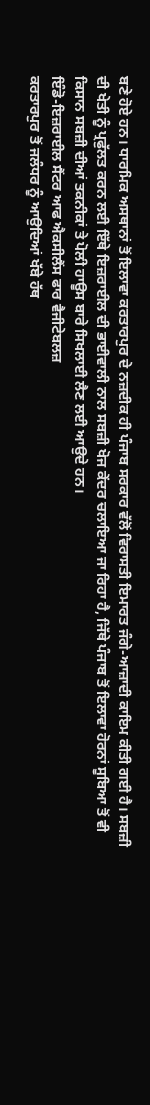ਬਣੇ ਹੋਏ ਹਨ। ਧਾਰਮਿਕ ਅਸਥਾਨਾਂ ਤੋਂ ਇਲਾਵਾ ਕਰਤਾਰਪੁਰ ਦੇ ਨਜ਼ਦੀਕ ਹੀ ਪੰਜਾਬ ਸਰਕਾਰ ਵੱਲੋਂ ਵਿਰਾਸਤੀ ਇਮਾਰਤ ਜੰਗੇ-ਆਜ਼ਾਦੀ ਕਾਇਮ ਕੀਤੀ ਗਈ ਹੈ। ਸਬਜ਼ੀ ਦੀ ਖੇਤੀ ਨੂੰ ਪ੍ਰਫੁੱਲਤ ਕਰਨ ਲਈ ਇੱਥੇ ਇਜ਼ਰਾਈਲ ਦੀ ਭਾਈਵਾਲੀ ਨਾਲ ਸਬਜ਼ੀ ਖੋਜ ਕੇਂਦਰ ਚਲਾਇਆ ਜਾ ਰਿਹਾ ਹੈ, ਜਿੱਥੇ ਪੰਜਾਬ ਤੋਂ ਇਲਾਵਾ ਹੋਰਨਾਂ ਸੂਬਿਆ ਤੋਂ ਵੀ ਕਿਸਾਨ ਸਬਜ਼ੀ ਦੀਆਂ ਤਕਨੀਕਾਂ ਤੇ ਪੋਲੀ ਹਾਊਸ ਬਾਰੇ ਸਿਖਲਾਈ ਲੈਣ ਲਈ ਆਉਦੇ ਹਨ।
ਇੰਡੋ-ਇਜ਼ਰਾਈਲ ਸੈਂਟਰ ਆਫ ਐਕਸੀਲੈਂਸ ਫਾਰ ਵੈਜੀਟੇਬਲਜ਼
ਕਰਤਾਰਪੁਰ ਤੋਂ ਜਲੰਧਰ ਨੂੰ ਆਉਦਿਆਂ ਖੱਬੇ ਹੱਥ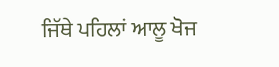ਜਿੱਥੇ ਪਹਿਲਾਂ ਆਲੂ ਖੋਜ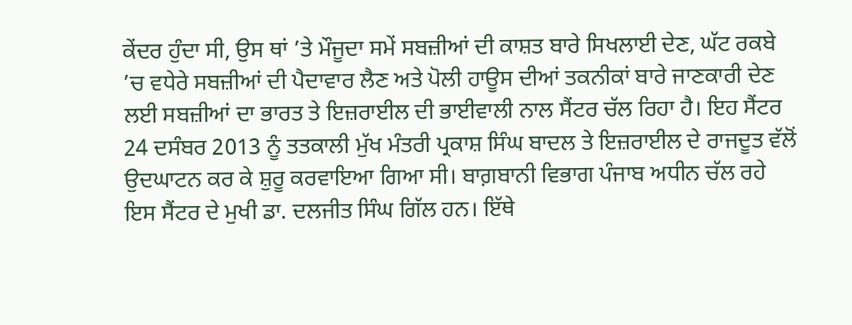ਕੇਂਦਰ ਹੁੰਦਾ ਸੀ, ਉਸ ਥਾਂ ’ਤੇ ਮੌਜੂਦਾ ਸਮੇਂ ਸਬਜ਼ੀਆਂ ਦੀ ਕਾਸ਼ਤ ਬਾਰੇ ਸਿਖਲਾਈ ਦੇਣ, ਘੱਟ ਰਕਬੇ ’ਚ ਵਧੇਰੇ ਸਬਜ਼ੀਆਂ ਦੀ ਪੈਦਾਵਾਰ ਲੈਣ ਅਤੇ ਪੋਲੀ ਹਾਊਸ ਦੀਆਂ ਤਕਨੀਕਾਂ ਬਾਰੇ ਜਾਣਕਾਰੀ ਦੇਣ ਲਈ ਸਬਜ਼ੀਆਂ ਦਾ ਭਾਰਤ ਤੇ ਇਜ਼ਰਾਈਲ ਦੀ ਭਾਈਵਾਲੀ ਨਾਲ ਸੈਂਟਰ ਚੱਲ ਰਿਹਾ ਹੈ। ਇਹ ਸੈਂਟਰ 24 ਦਸੰਬਰ 2013 ਨੂੰ ਤਤਕਾਲੀ ਮੁੱਖ ਮੰਤਰੀ ਪ੍ਰਕਾਸ਼ ਸਿੰਘ ਬਾਦਲ ਤੇ ਇਜ਼ਰਾਈਲ ਦੇ ਰਾਜਦੂਤ ਵੱਲੋਂ ਉਦਘਾਟਨ ਕਰ ਕੇ ਸ਼ੁਰੂ ਕਰਵਾਇਆ ਗਿਆ ਸੀ। ਬਾਗ਼ਬਾਨੀ ਵਿਭਾਗ ਪੰਜਾਬ ਅਧੀਨ ਚੱਲ ਰਹੇ ਇਸ ਸੈਂਟਰ ਦੇ ਮੁਖੀ ਡਾ. ਦਲਜੀਤ ਸਿੰਘ ਗਿੱਲ ਹਨ। ਇੱਥੇ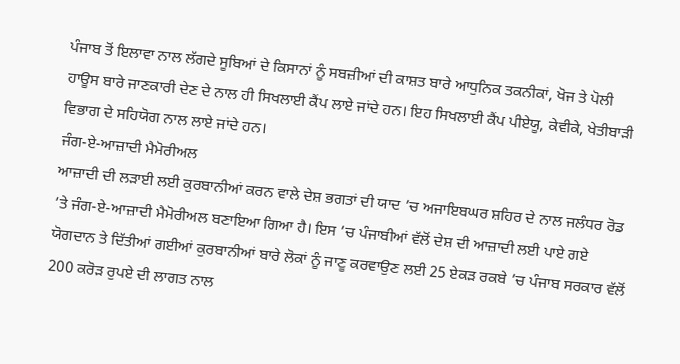ਪੰਜਾਬ ਤੋਂ ਇਲਾਵਾ ਨਾਲ ਲੱਗਦੇ ਸੂਬਿਆਂ ਦੇ ਕਿਸਾਨਾਂ ਨੂੰ ਸਬਜ਼ੀਆਂ ਦੀ ਕਾਸ਼ਤ ਬਾਰੇ ਆਧੁਨਿਕ ਤਕਨੀਕਾਂ, ਖੋਜ ਤੇ ਪੋਲੀ ਹਾਊਸ ਬਾਰੇ ਜਾਣਕਾਰੀ ਦੇਣ ਦੇ ਨਾਲ ਹੀ ਸਿਖਲਾਈ ਕੈਂਪ ਲਾਏ ਜਾਂਦੇ ਹਨ। ਇਹ ਸਿਖਲਾਈ ਕੈਂਪ ਪੀਏਯੂ, ਕੇਵੀਕੇ, ਖੇਤੀਬਾੜੀ ਵਿਭਾਗ ਦੇ ਸਹਿਯੋਗ ਨਾਲ ਲਾਏ ਜਾਂਦੇ ਹਨ।
ਜੰਗ-ਏ-ਆਜ਼ਾਦੀ ਮੈਮੋਰੀਅਲ
ਆਜ਼ਾਦੀ ਦੀ ਲੜਾਈ ਲਈ ਕੁਰਬਾਨੀਆਂ ਕਰਨ ਵਾਲੇ ਦੇਸ਼ ਭਗਤਾਂ ਦੀ ਯਾਦ ’ਚ ਅਜਾਇਬਘਰ ਸ਼ਹਿਰ ਦੇ ਨਾਲ ਜਲੰਧਰ ਰੋਡ ’ਤੇ ਜੰਗ-ਏ-ਆਜ਼ਾਦੀ ਮੈਮੋਰੀਅਲ ਬਣਾਇਆ ਗਿਆ ਹੈ। ਇਸ ’ਚ ਪੰਜਾਬੀਆਂ ਵੱਲੋਂ ਦੇਸ਼ ਦੀ ਆਜ਼ਾਦੀ ਲਈ ਪਾਏ ਗਏ ਯੋਗਦਾਨ ਤੇ ਦਿੱਤੀਆਂ ਗਈਆਂ ਕੁਰਬਾਨੀਆਂ ਬਾਰੇ ਲੋਕਾਂ ਨੂੰ ਜਾਣੂ ਕਰਵਾਉਣ ਲਈ 25 ਏਕੜ ਰਕਬੇ ’ਚ ਪੰਜਾਬ ਸਰਕਾਰ ਵੱਲੋਂ 200 ਕਰੋੜ ਰੁਪਏ ਦੀ ਲਾਗਤ ਨਾਲ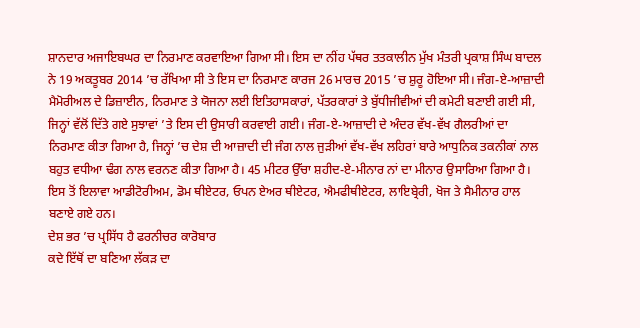ਸ਼ਾਨਦਾਰ ਅਜਾਇਬਘਰ ਦਾ ਨਿਰਮਾਣ ਕਰਵਾਇਆ ਗਿਆ ਸੀ। ਇਸ ਦਾ ਨੀਂਹ ਪੱਥਰ ਤਤਕਾਲੀਨ ਮੁੱਖ ਮੰਤਰੀ ਪ੍ਰਕਾਸ਼ ਸਿੰਘ ਬਾਦਲ ਨੇ 19 ਅਕਤੂਬਰ 2014 ’ਚ ਰੱਖਿਆ ਸੀ ਤੇ ਇਸ ਦਾ ਨਿਰਮਾਣ ਕਾਰਜ 26 ਮਾਰਚ 2015 ’ਚ ਸ਼ੁਰੂ ਹੋਇਆ ਸੀ। ਜੰਗ-ਏ-ਆਜ਼ਾਦੀ ਮੈਮੋਰੀਅਲ ਦੇ ਡਿਜ਼ਾਈਨ, ਨਿਰਮਾਣ ਤੇ ਯੋਜਨਾ ਲਈ ਇਤਿਹਾਸਕਾਰਾਂ, ਪੱਤਰਕਾਰਾਂ ਤੇ ਬੁੱਧੀਜੀਵੀਆਂ ਦੀ ਕਮੇਟੀ ਬਣਾਈ ਗਈ ਸੀ, ਜਿਨ੍ਹਾਂ ਵੱਲੋਂ ਦਿੱਤੇ ਗਏ ਸੁਝਾਵਾਂ ’ਤੇ ਇਸ ਦੀ ਉਸਾਰੀ ਕਰਵਾਈ ਗਈ। ਜੰਗ-ਏ-ਆਜ਼ਾਦੀ ਦੇ ਅੰਦਰ ਵੱਖ-ਵੱਖ ਗੈਲਰੀਆਂ ਦਾ ਨਿਰਮਾਣ ਕੀਤਾ ਗਿਆ ਹੈ, ਜਿਨ੍ਹਾਂ ’ਚ ਦੇਸ਼ ਦੀ ਆਜ਼ਾਦੀ ਦੀ ਜੰਗ ਨਾਲ ਜੁੜੀਆਂ ਵੱਖ-ਵੱਖ ਲਹਿਰਾਂ ਬਾਰੇ ਆਧੁਨਿਕ ਤਕਨੀਕਾਂ ਨਾਲ ਬਹੁਤ ਵਧੀਆ ਢੰਗ ਨਾਲ ਵਰਨਣ ਕੀਤਾ ਗਿਆ ਹੈ। 45 ਮੀਟਰ ਉੱਚਾ ਸ਼ਹੀਦ-ਏ-ਮੀਨਾਰ ਨਾਂ ਦਾ ਮੀਨਾਰ ਉਸਾਰਿਆ ਗਿਆ ਹੈ। ਇਸ ਤੋਂ ਇਲਾਵਾ ਆਡੀਟੋਰੀਅਮ, ਡੋਮ ਥੀਏਟਰ, ਓਪਨ ਏਅਰ ਥੀਏਟਰ, ਐਮਫੀਥੀਏਟਰ, ਲਾਇਬ੍ਰੇਰੀ, ਖੋਜ ਤੇ ਸੈਮੀਨਾਰ ਹਾਲ ਬਣਾਏ ਗਏ ਹਨ।
ਦੇਸ਼ ਭਰ ’ਚ ਪ੍ਰਸਿੱਧ ਹੈ ਫਰਨੀਚਰ ਕਾਰੋਬਾਰ
ਕਦੇ ਇੱਥੋਂ ਦਾ ਬਣਿਆ ਲੱਕੜ ਦਾ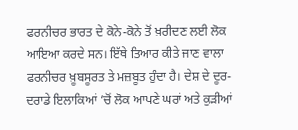ਫਰਨੀਚਰ ਭਾਰਤ ਦੇ ਕੋਨੇ-ਕੋਨੇ ਤੋਂ ਖ਼ਰੀਦਣ ਲਈ ਲੋਕ ਆਇਆ ਕਰਦੇ ਸਨ। ਇੱਥੇ ਤਿਆਰ ਕੀਤੇ ਜਾਣ ਵਾਲਾ ਫਰਨੀਚਰ ਖ਼ੂਬਸੂਰਤ ਤੇ ਮਜ਼ਬੂਤ ਹੁੰਦਾ ਹੈ। ਦੇਸ਼ ਦੇ ਦੂਰ-ਦਰਾਡੇ ਇਲਾਕਿਆਂ ’ਚੋਂ ਲੋਕ ਆਪਣੇ ਘਰਾਂ ਅਤੇ ਕੁੜੀਆਂ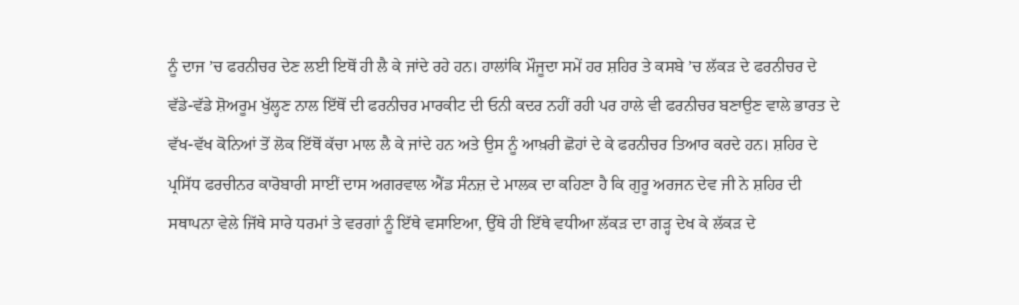ਨੂੰ ਦਾਜ ’ਚ ਫਰਨੀਚਰ ਦੇਣ ਲਈ ਇਥੋਂ ਹੀ ਲੈ ਕੇ ਜਾਂਦੇ ਰਹੇ ਹਨ। ਹਾਲਾਂਕਿ ਮੌਜੂਦਾ ਸਮੇਂ ਹਰ ਸ਼ਹਿਰ ਤੇ ਕਸਬੇ ’ਚ ਲੱਕੜ ਦੇ ਫਰਨੀਚਰ ਦੇ ਵੱਡੇ-ਵੱਡੇ ਸ਼ੋਅਰੂਮ ਖੁੱਲ੍ਹਣ ਨਾਲ ਇੱਥੋਂ ਦੀ ਫਰਨੀਚਰ ਮਾਰਕੀਟ ਦੀ ਓਨੀ ਕਦਰ ਨਹੀਂ ਰਹੀ ਪਰ ਹਾਲੇ ਵੀ ਫਰਨੀਚਰ ਬਣਾਉਣ ਵਾਲੇ ਭਾਰਤ ਦੇ ਵੱਖ-ਵੱਖ ਕੋਨਿਆਂ ਤੋਂ ਲੋਕ ਇੱਥੋਂ ਕੱਚਾ ਮਾਲ ਲੈ ਕੇ ਜਾਂਦੇ ਹਨ ਅਤੇ ਉਸ ਨੂੰ ਆਖ਼ਰੀ ਛੋਹਾਂ ਦੇ ਕੇ ਫਰਨੀਚਰ ਤਿਆਰ ਕਰਦੇ ਹਨ। ਸ਼ਹਿਰ ਦੇ ਪ੍ਰਸਿੱਧ ਫਰਚੀਨਰ ਕਾਰੋਬਾਰੀ ਸਾਈਂ ਦਾਸ ਅਗਰਵਾਲ ਐਂਡ ਸੰਨਜ਼ ਦੇ ਮਾਲਕ ਦਾ ਕਹਿਣਾ ਹੈ ਕਿ ਗੁਰੂ ਅਰਜਨ ਦੇਵ ਜੀ ਨੇ ਸ਼ਹਿਰ ਦੀ ਸਥਾਪਨਾ ਵੇਲੇ ਜਿੱਥੇ ਸਾਰੇ ਧਰਮਾਂ ਤੇ ਵਰਗਾਂ ਨੂੰ ਇੱਥੇ ਵਸਾਇਆ, ਉੱਥੇ ਹੀ ਇੱਥੇ ਵਧੀਆ ਲੱਕੜ ਦਾ ਗੜ੍ਹ ਦੇਖ ਕੇ ਲੱਕੜ ਦੇ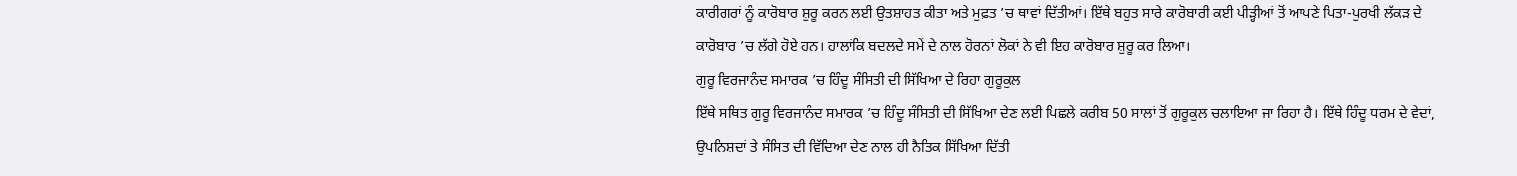ਕਾਰੀਗਰਾਂ ਨੂੰ ਕਾਰੋਬਾਰ ਸ਼ੁਰੂ ਕਰਨ ਲਈ ਉਤਸ਼ਾਹਤ ਕੀਤਾ ਅਤੇ ਮੁਫ਼ਤ ’ਚ ਥਾਵਾਂ ਦਿੱਤੀਆਂ। ਇੱਥੇ ਬਹੁਤ ਸਾਰੇ ਕਾਰੋਬਾਰੀ ਕਈ ਪੀੜ੍ਹੀਆਂ ਤੋਂ ਆਪਣੇ ਪਿਤਾ-ਪੁਰਖੀ ਲੱਕੜ ਦੇ ਕਾਰੋਬਾਰ ’ਚ ਲੱਗੇ ਹੋਏ ਹਨ। ਹਾਲਾਂਕਿ ਬਦਲਦੇ ਸਮੇਂ ਦੇ ਨਾਲ ਹੋਰਨਾਂ ਲੋਕਾਂ ਨੇ ਵੀ ਇਹ ਕਾਰੋਬਾਰ ਸ਼ੁਰੂ ਕਰ ਲਿਆ।
ਗੁਰੂ ਵਿਰਜਾਨੰਦ ਸਮਾਰਕ ’ਚ ਹਿੰਦੂ ਸੰਸਿਤੀ ਦੀ ਸਿੱਖਿਆ ਦੇ ਰਿਹਾ ਗੁਰੂਕੁਲ
ਇੱਥੇ ਸਥਿਤ ਗੁਰੂ ਵਿਰਜਾਨੰਦ ਸਮਾਰਕ ’ਚ ਹਿੰਦੂ ਸੰਸਿਤੀ ਦੀ ਸਿੱਖਿਆ ਦੇਣ ਲਈ ਪਿਛਲੇ ਕਰੀਬ 50 ਸਾਲਾਂ ਤੋਂ ਗੁਰੂਕੁਲ ਚਲਾਇਆ ਜਾ ਰਿਹਾ ਹੈ। ਇੱਥੇ ਹਿੰਦੂ ਧਰਮ ਦੇ ਵੇਦਾਂ, ਉਪਨਿਸ਼ਦਾਂ ਤੇ ਸੰਸਿਤ ਦੀ ਵਿੱਦਿਆ ਦੇਣ ਨਾਲ ਹੀ ਨੈਤਿਕ ਸਿੱਖਿਆ ਦਿੱਤੀ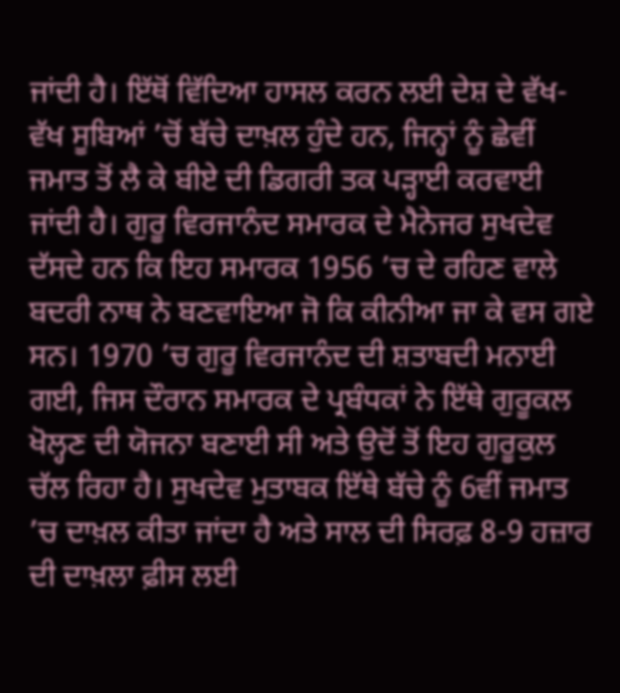ਜਾਂਦੀ ਹੈ। ਇੱਥੋਂ ਵਿੱਦਿਆ ਹਾਸਲ ਕਰਨ ਲਈ ਦੇਸ਼ ਦੇ ਵੱਖ-ਵੱਖ ਸੂਬਿਆਂ ’ਚੋਂ ਬੱਚੇ ਦਾਖ਼ਲ ਹੁੰਦੇ ਹਨ, ਜਿਨ੍ਹਾਂ ਨੂੰ ਛੇਵੀਂ ਜਮਾਤ ਤੋਂ ਲੈ ਕੇ ਬੀਏ ਦੀ ਡਿਗਰੀ ਤਕ ਪੜ੍ਹਾਈ ਕਰਵਾਈ ਜਾਂਦੀ ਹੈ। ਗੁਰੂ ਵਿਰਜਾਨੰਦ ਸਮਾਰਕ ਦੇ ਮੈਨੇਜਰ ਸੁਖਦੇਵ ਦੱਸਦੇ ਹਨ ਕਿ ਇਹ ਸਮਾਰਕ 1956 ’ਚ ਦੇ ਰਹਿਣ ਵਾਲੇ ਬਦਰੀ ਨਾਥ ਨੇ ਬਣਵਾਇਆ ਜੋ ਕਿ ਕੀਨੀਆ ਜਾ ਕੇ ਵਸ ਗਏ ਸਨ। 1970 ’ਚ ਗੁਰੂ ਵਿਰਜਾਨੰਦ ਦੀ ਸ਼ਤਾਬਦੀ ਮਨਾਈ ਗਈ, ਜਿਸ ਦੌਰਾਨ ਸਮਾਰਕ ਦੇ ਪ੍ਰਬੰਧਕਾਂ ਨੇ ਇੱਥੇ ਗੁਰੂਕਲ ਖੋਲ੍ਹਣ ਦੀ ਯੋਜਨਾ ਬਣਾਈ ਸੀ ਅਤੇ ਉਦੋਂ ਤੋਂ ਇਹ ਗੁਰੂਕੁਲ ਚੱਲ ਰਿਹਾ ਹੈ। ਸੁਖਦੇਵ ਮੁਤਾਬਕ ਇੱਥੇ ਬੱਚੇ ਨੂੰ 6ਵੀਂ ਜਮਾਤ ’ਚ ਦਾਖ਼ਲ ਕੀਤਾ ਜਾਂਦਾ ਹੈ ਅਤੇ ਸਾਲ ਦੀ ਸਿਰਫ਼ 8-9 ਹਜ਼ਾਰ ਦੀ ਦਾਖ਼ਲਾ ਫ਼ੀਸ ਲਈ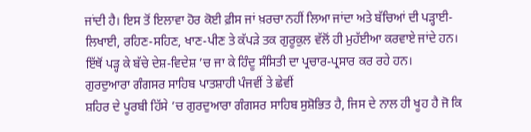ਜਾਂਦੀ ਹੈ। ਇਸ ਤੋਂ ਇਲਾਵਾ ਹੋਰ ਕੋਈ ਫ਼ੀਸ ਜਾਂ ਖ਼ਰਚਾ ਨਹੀਂ ਲਿਆ ਜਾਂਦਾ ਅਤੇ ਬੱਚਿਆਂ ਦੀ ਪੜ੍ਹਾਈ-ਲਿਖਾਈ, ਰਹਿਣ-ਸਹਿਣ, ਖਾਣ-ਪੀਣ ਤੇ ਕੱਪੜੇ ਤਕ ਗੁਰੂਕੁਲ ਵੱਲੋਂ ਹੀ ਮੁਹੱਈਆ ਕਰਵਾਏ ਜਾਂਦੇ ਹਨ। ਇੱਥੋਂ ਪੜ੍ਹ ਕੇ ਬੱਚੇ ਦੇਸ਼-ਵਿਦੇਸ਼ ’ਚ ਜਾ ਕੇ ਹਿੰਦੂ ਸੰਸਿਤੀ ਦਾ ਪ੍ਰਚਾਰ-ਪ੍ਰਸਾਰ ਕਰ ਰਹੇ ਹਨ।
ਗੁਰਦੁਆਰਾ ਗੰਗਸਰ ਸਾਹਿਬ ਪਾਤਸ਼ਾਹੀ ਪੰਜਵੀਂ ਤੇ ਛੇਵੀਂ
ਸ਼ਹਿਰ ਦੇ ਪੂਰਬੀ ਹਿੱਸੇ ’ਚ ਗੁਰਦੁਆਰਾ ਗੰਗਸਰ ਸਾਹਿਬ ਸੁਸ਼ੋਭਿਤ ਹੈ, ਜਿਸ ਦੇ ਨਾਲ ਹੀ ਖੂਹ ਹੈ ਜੋ ਕਿ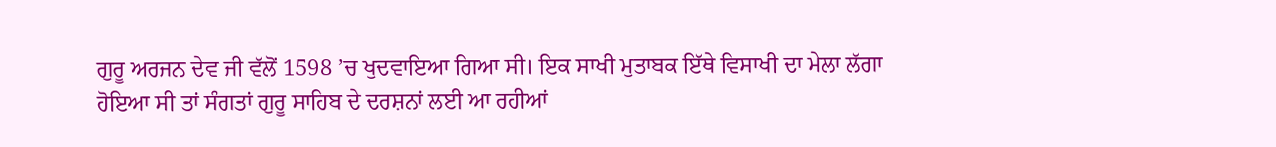ਗੁਰੂ ਅਰਜਨ ਦੇਵ ਜੀ ਵੱਲੋਂ 1598 ’ਚ ਖੁਦਵਾਇਆ ਗਿਆ ਸੀ। ਇਕ ਸਾਖੀ ਮੁਤਾਬਕ ਇੱਥੇ ਵਿਸਾਖੀ ਦਾ ਮੇਲਾ ਲੱਗਾ ਹੋਇਆ ਸੀ ਤਾਂ ਸੰਗਤਾਂ ਗੁਰੂ ਸਾਹਿਬ ਦੇ ਦਰਸ਼ਨਾਂ ਲਈ ਆ ਰਹੀਆਂ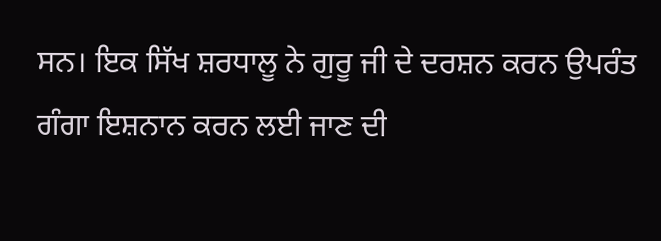ਸਨ। ਇਕ ਸਿੱਖ ਸ਼ਰਧਾਲੂ ਨੇ ਗੁਰੂ ਜੀ ਦੇ ਦਰਸ਼ਨ ਕਰਨ ਉਪਰੰਤ ਗੰਗਾ ਇਸ਼ਨਾਨ ਕਰਨ ਲਈ ਜਾਣ ਦੀ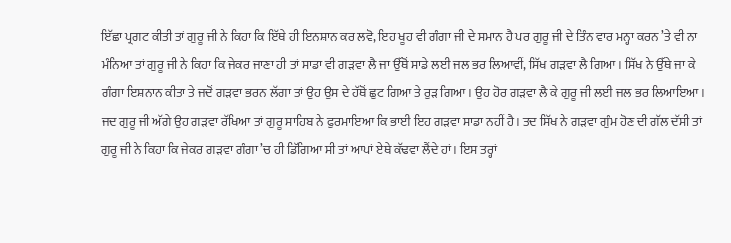ਇੱਛਾ ਪ੍ਰਗਟ ਕੀਤੀ ਤਾਂ ਗੁਰੂ ਜੀ ਨੇ ਕਿਹਾ ਕਿ ਇੱਥੇ ਹੀ ਇਨਸ਼ਾਨ ਕਰ ਲਵੋ, ਇਹ ਖੂਹ ਵੀ ਗੰਗਾ ਜੀ ਦੇ ਸਮਾਨ ਹੈ ਪਰ ਗੁਰੂ ਜੀ ਦੇ ਤਿੰਨ ਵਾਰ ਮਨ੍ਹਾ ਕਰਨ ’ਤੇ ਵੀ ਨਾ ਮੰਨਿਆ ਤਾਂ ਗੁਰੂ ਜੀ ਨੇ ਕਿਹਾ ਕਿ ਜੇਕਰ ਜਾਣਾ ਹੀ ਤਾਂ ਸਾਡਾ ਵੀ ਗੜਵਾ ਲੈ ਜਾ ਉੱਥੋਂ ਸਾਡੇ ਲਈ ਜਲ ਭਰ ਲਿਆਵੀਂ, ਸਿੱਖ ਗੜਵਾ ਲੈ ਗਿਆ। ਸਿੱਖ ਨੇ ਉੱਥੇ ਜਾ ਕੇ ਗੰਗਾ ਇਸ਼ਨਾਨ ਕੀਤਾ ਤੇ ਜਦੋਂ ਗੜਵਾ ਭਰਨ ਲੱਗਾ ਤਾਂ ਉਹ ਉਸ ਦੇ ਹੱਥੋਂ ਛੁਟ ਗਿਆ ਤੇ ਰੁੜ ਗਿਆ। ਉਹ ਹੋਰ ਗੜਵਾ ਲੈ ਕੇ ਗੁਰੂ ਜੀ ਲਈ ਜਲ ਭਰ ਲਿਆਇਆ। ਜਦ ਗੁਰੂ ਜੀ ਅੱਗੇ ਉਹ ਗੜਵਾ ਰੱਖਿਆ ਤਾਂ ਗੁਰੂ ਸਾਹਿਬ ਨੇ ਫੁਰਮਾਇਆ ਕਿ ਭਾਈ ਇਹ ਗੜਵਾ ਸਾਡਾ ਨਹੀਂ ਹੈ। ਤਦ ਸਿੱਖ ਨੇ ਗੜਵਾ ਗੁੰਮ ਹੋਣ ਦੀ ਗੱਲ ਦੱਸੀ ਤਾਂ ਗੁਰੂ ਜੀ ਨੇ ਕਿਹਾ ਕਿ ਜੇਕਰ ਗੜਵਾ ਗੰਗਾ ’ਚ ਹੀ ਡਿੱਗਿਆ ਸੀ ਤਾਂ ਆਪਾਂ ਏਥੇ ਕੱਢਵਾ ਲੈਂਦੇ ਹਾਂ। ਇਸ ਤਰ੍ਹਾਂ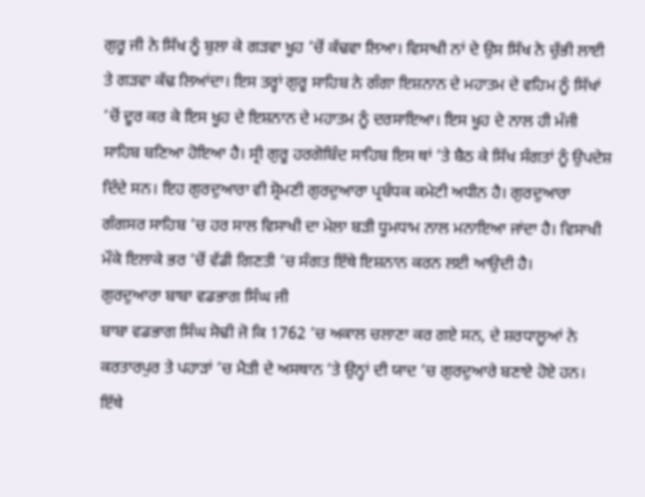ਗੁਰੂ ਜੀ ਨੇ ਸਿੱਖ ਨੂੰ ਬੁਲਾ ਕੇ ਗੜਵਾ ਖੂਹ ’ਚੋਂ ਕੱਢਵਾ ਲਿਆ। ਵਿਸਾਖੀ ਨਾਂ ਦੇ ਉਸ ਸਿੱਖ ਨੇ ਚੁੱਭੀ ਲਾਈ ਤੇ ਗੜਵਾ ਕੱਢ ਲਿਆਂਦਾ। ਇਸ ਤਰ੍ਹਾਂ ਗੁਰੂ ਸਾਹਿਬ ਨੇ ਗੰਗਾ ਇਸ਼ਨਾਨ ਦੇ ਮਹਾਤਮ ਦੇ ਵਹਿਮ ਨੂੰ ਸਿੱਖਾਂ ’ਚੋਂ ਦੂਰ ਕਰ ਕੇ ਇਸ ਖੂਹ ਦੇ ਇਸ਼ਨਾਨ ਦੇ ਮਹਾਤਮ ਨੂੰ ਦਰਸਾਇਆ। ਇਸ ਖੂਹ ਦੇ ਨਾਲ ਹੀ ਮੰਜੀ ਸਾਹਿਬ ਬਣਿਆ ਹੋਇਆ ਹੈ। ਸ੍ਰੀ ਗੁਰੂ ਹਰਗੋਬਿੰਦ ਸਾਹਿਬ ਇਸ ਥਾਂ ’ਤੇ ਬੈਠ ਕੇ ਸਿੱਖ ਸੰਗਤਾਂ ਨੂੰ ਉਪਦੇਸ਼ ਦਿੰਦੇ ਸਨ। ਇਹ ਗੁਰਦੁਆਰਾ ਵੀ ਸ਼੍ਰੋਮਣੀ ਗੁਰਦੁਆਰਾ ਪ੍ਰਬੰਧਕ ਕਮੇਟੀ ਅਧੀਨ ਹੈ। ਗੁਰਦੁਆਰਾ ਗੰਗਸਰ ਸਾਹਿਬ ’ਚ ਹਰ ਸਾਲ ਵਿਸਾਖੀ ਦਾ ਮੇਲਾ ਬੜੀ ਧੂਮਧਾਮ ਨਾਲ ਮਨਾਇਆ ਜਾਂਦਾ ਹੈ। ਵਿਸਾਖੀ ਮੌਕੇ ਇਲਾਕੇ ਭਰ ’ਚੋਂ ਵੱਡੀ ਗਿਣਤੀ ’ਚ ਸੰਗਤ ਇੱਥੇ ਇਸ਼ਨਾਨ ਕਰਨ ਲਈ ਆਉਦੀ ਹੈ।
ਗੁਰਦੁਆਰਾ ਬਾਬਾ ਵਡਭਾਗ ਸਿੰਘ ਜੀ
ਬਾਬਾ ਵਡਭਾਗ ਸਿੰਘ ਸੋਢੀ ਜੋ ਕਿ 1762 ’ਚ ਅਕਾਲ ਚਲਾਣਾ ਕਰ ਗਏ ਸਨ, ਦੇ ਸ਼ਰਧਾਲੂਆਂ ਨੇ ਕਰਤਾਰਪੁਰ ਤੇ ਪਹਾੜਾਂ ’ਚ ਮੈੜੀ ਦੇ ਅਸਥਾਨ ’ਤੇ ਉਨ੍ਹਾਂ ਦੀ ਯਾਦ ’ਚ ਗੁਰਦੁਆਰੇ ਬਣਾਏ ਹੋਏ ਹਨ। ਇੱਥੇ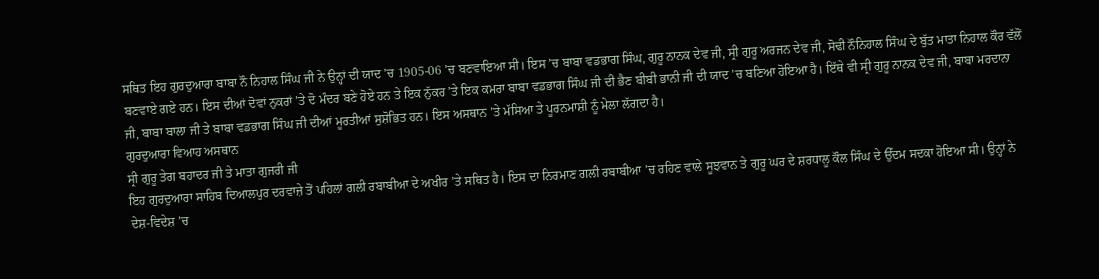ਸਥਿਤ ਇਹ ਗੁਰਦੁਆਰਾ ਬਾਬਾ ਨੌ ਨਿਹਾਲ ਸਿੰਘ ਜੀ ਨੇ ਉਨ੍ਹਾਂ ਦੀ ਯਾਦ ’ਚ 1905-06 ’ਚ ਬਣਵਾਇਆ ਸੀ। ਇਸ ’ਚ ਬਾਬਾ ਵਡਭਾਗ ਸਿੰਘ, ਗੁਰੂ ਨਾਨਕ ਦੇਵ ਜੀ, ਸ੍ਰੀ ਗੁਰੂ ਅਰਜਨ ਦੇਵ ਜੀ, ਸੋਢੀ ਨੌਨਿਹਾਲ ਸਿੰਘ ਦੇ ਬੁੱਤ ਮਾਤਾ ਨਿਹਾਲ ਕੌਰ ਵੱਲੋਂ ਬਣਵਾਏ ਗਏ ਹਨ। ਇਸ ਦੀਆਂ ਦੋਵਾਂ ਨੁਕਰਾਂ ’ਤੇ ਦੋ ਮੰਦਰ ਬਣੇ ਹੋਏ ਹਨ ਤੇ ਇਕ ਨੁੱਕਰ ’ਤੇ ਇਕ ਕਮਰਾ ਬਾਬਾ ਵਡਭਾਗ ਸਿੰਘ ਜੀ ਦੀ ਭੈਣ ਬੀਬੀ ਭਾਨੀ ਜੀ ਦੀ ਯਾਦ ’ਚ ਬਣਿਆ ਹੋਇਆ ਹੈ। ਇੱਥੇ ਵੀ ਸ੍ਰੀ ਗੁਰੂ ਨਾਨਕ ਦੇਵ ਜੀ, ਬਾਬਾ ਮਰਦਾਨਾ ਜੀ, ਬਾਬਾ ਬਾਲਾ ਜੀ ਤੇ ਬਾਬਾ ਵਡਭਾਗ ਸਿੰਘ ਜੀ ਦੀਆਂ ਮੂਰਤੀਆਂ ਸੁਸ਼ੋਭਿਤ ਹਨ। ਇਸ ਅਸਥਾਨ ’ਤੇ ਮੱਸਿਆ ਤੇ ਪੂਰਨਮਾਸ਼ੀ ਨੂੰ ਮੇਲਾ ਲੱਗਦਾ ਹੈ।
ਗੁਰਦੁਆਰਾ ਵਿਆਹ ਅਸਥਾਨ
ਸ੍ਰੀ ਗੁਰੂ ਤੇਗ ਬਹਾਦਰ ਜੀ ਤੇ ਮਾਤਾ ਗੁਜਰੀ ਜੀ
ਇਹ ਗੁਰਦੁਆਰਾ ਸਾਹਿਬ ਦਿਆਲਪੁਰ ਦਰਵਾਜ਼ੇ ਤੋਂ ਪਹਿਲਾਂ ਗਲੀ ਰਬਾਬੀਆ ਦੇ ਅਖੀਰ ’ਤੇ ਸਥਿਤ ਹੈ। ਇਸ ਦਾ ਨਿਰਮਾਣ ਗਲੀ ਰਬਾਬੀਆ ’ਚ ਰਹਿਣ ਵਾਲੇ ਸੂਝਵਾਨ ਤੇ ਗੁਰੂ ਘਰ ਦੇ ਸ਼ਰਧਾਲੂ ਕੌਲ ਸਿੰਘ ਦੇ ਉੱਦਮ ਸਦਕਾ ਹੋਇਆ ਸੀ। ਉਨ੍ਹਾਂ ਨੇ ਦੇਸ਼-ਵਿਦੇਸ਼ ’ਚ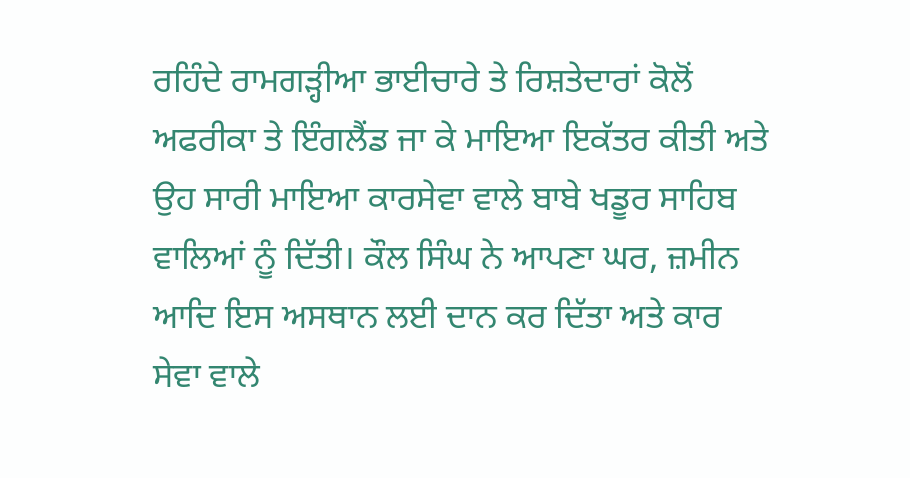ਰਹਿੰਦੇ ਰਾਮਗੜ੍ਹੀਆ ਭਾਈਚਾਰੇ ਤੇ ਰਿਸ਼ਤੇਦਾਰਾਂ ਕੋਲੋਂ ਅਫਰੀਕਾ ਤੇ ਇੰਗਲੈਂਡ ਜਾ ਕੇ ਮਾਇਆ ਇਕੱਤਰ ਕੀਤੀ ਅਤੇ ਉਹ ਸਾਰੀ ਮਾਇਆ ਕਾਰਸੇਵਾ ਵਾਲੇ ਬਾਬੇ ਖਡੂਰ ਸਾਹਿਬ ਵਾਲਿਆਂ ਨੂੰ ਦਿੱਤੀ। ਕੌਲ ਸਿੰਘ ਨੇ ਆਪਣਾ ਘਰ, ਜ਼ਮੀਨ ਆਦਿ ਇਸ ਅਸਥਾਨ ਲਈ ਦਾਨ ਕਰ ਦਿੱਤਾ ਅਤੇ ਕਾਰ ਸੇਵਾ ਵਾਲੇ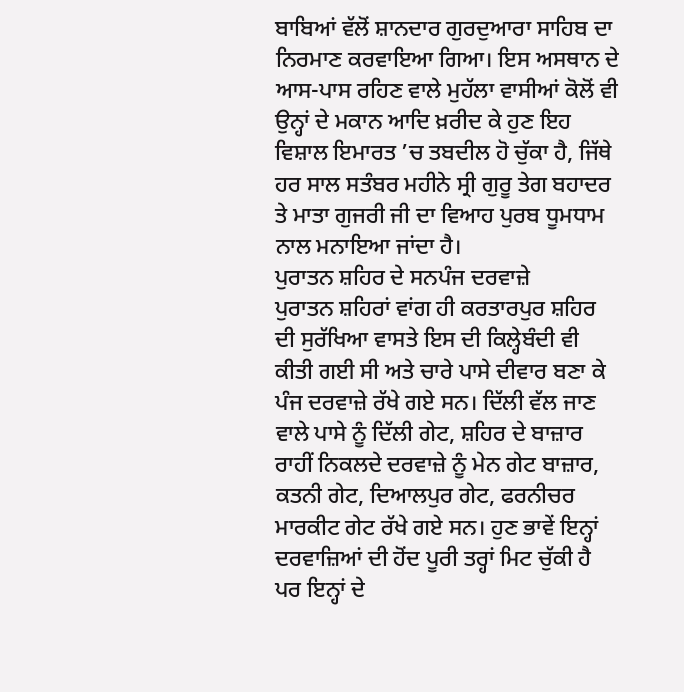ਬਾਬਿਆਂ ਵੱਲੋਂ ਸ਼ਾਨਦਾਰ ਗੁਰਦੁਆਰਾ ਸਾਹਿਬ ਦਾ ਨਿਰਮਾਣ ਕਰਵਾਇਆ ਗਿਆ। ਇਸ ਅਸਥਾਨ ਦੇ ਆਸ-ਪਾਸ ਰਹਿਣ ਵਾਲੇ ਮੁਹੱਲਾ ਵਾਸੀਆਂ ਕੋਲੋਂ ਵੀ ਉਨ੍ਹਾਂ ਦੇ ਮਕਾਨ ਆਦਿ ਖ਼ਰੀਦ ਕੇ ਹੁਣ ਇਹ ਵਿਸ਼ਾਲ ਇਮਾਰਤ ’ਚ ਤਬਦੀਲ ਹੋ ਚੁੱਕਾ ਹੈ, ਜਿੱਥੇ ਹਰ ਸਾਲ ਸਤੰਬਰ ਮਹੀਨੇ ਸ੍ਰੀ ਗੁਰੂ ਤੇਗ ਬਹਾਦਰ ਤੇ ਮਾਤਾ ਗੁਜਰੀ ਜੀ ਦਾ ਵਿਆਹ ਪੁਰਬ ਧੂਮਧਾਮ ਨਾਲ ਮਨਾਇਆ ਜਾਂਦਾ ਹੈ।
ਪੁਰਾਤਨ ਸ਼ਹਿਰ ਦੇ ਸਨਪੰਜ ਦਰਵਾਜ਼ੇ
ਪੁਰਾਤਨ ਸ਼ਹਿਰਾਂ ਵਾਂਗ ਹੀ ਕਰਤਾਰਪੁਰ ਸ਼ਹਿਰ ਦੀ ਸੁਰੱਖਿਆ ਵਾਸਤੇ ਇਸ ਦੀ ਕਿਲ੍ਹੇਬੰਦੀ ਵੀ ਕੀਤੀ ਗਈ ਸੀ ਅਤੇ ਚਾਰੇ ਪਾਸੇ ਦੀਵਾਰ ਬਣਾ ਕੇ ਪੰਜ ਦਰਵਾਜ਼ੇ ਰੱਖੇ ਗਏ ਸਨ। ਦਿੱਲੀ ਵੱਲ ਜਾਣ ਵਾਲੇ ਪਾਸੇ ਨੂੰ ਦਿੱਲੀ ਗੇਟ, ਸ਼ਹਿਰ ਦੇ ਬਾਜ਼ਾਰ ਰਾਹੀਂ ਨਿਕਲਦੇ ਦਰਵਾਜ਼ੇ ਨੂੰ ਮੇਨ ਗੇਟ ਬਾਜ਼ਾਰ, ਕਤਨੀ ਗੇਟ, ਦਿਆਲਪੁਰ ਗੇਟ, ਫਰਨੀਚਰ ਮਾਰਕੀਟ ਗੇਟ ਰੱਖੇ ਗਏ ਸਨ। ਹੁਣ ਭਾਵੇਂ ਇਨ੍ਹਾਂ ਦਰਵਾਜ਼ਿਆਂ ਦੀ ਹੋਂਦ ਪੂਰੀ ਤਰ੍ਹਾਂ ਮਿਟ ਚੁੱਕੀ ਹੈ ਪਰ ਇਨ੍ਹਾਂ ਦੇ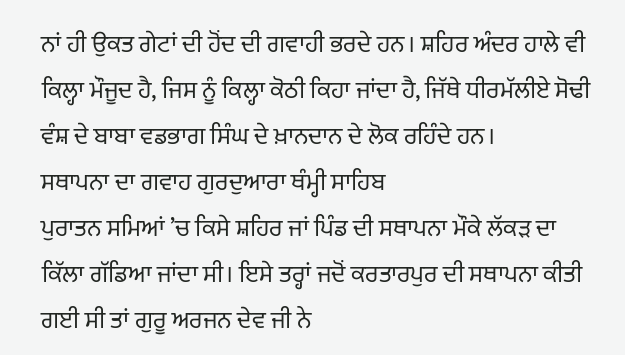ਨਾਂ ਹੀ ਉਕਤ ਗੇਟਾਂ ਦੀ ਹੋਂਦ ਦੀ ਗਵਾਹੀ ਭਰਦੇ ਹਨ। ਸ਼ਹਿਰ ਅੰਦਰ ਹਾਲੇ ਵੀ ਕਿਲ੍ਹਾ ਮੌਜੂਦ ਹੈ, ਜਿਸ ਨੂੰ ਕਿਲ੍ਹਾ ਕੋਠੀ ਕਿਹਾ ਜਾਂਦਾ ਹੈ, ਜਿੱਥੇ ਧੀਰਮੱਲੀਏ ਸੋਢੀ ਵੰਸ਼ ਦੇ ਬਾਬਾ ਵਡਭਾਗ ਸਿੰਘ ਦੇ ਖ਼ਾਨਦਾਨ ਦੇ ਲੋਕ ਰਹਿੰਦੇ ਹਨ।
ਸਥਾਪਨਾ ਦਾ ਗਵਾਹ ਗੁਰਦੁਆਰਾ ਥੰਮ੍ਹੀ ਸਾਹਿਬ
ਪੁਰਾਤਨ ਸਮਿਆਂ ’ਚ ਕਿਸੇ ਸ਼ਹਿਰ ਜਾਂ ਪਿੰਡ ਦੀ ਸਥਾਪਨਾ ਮੌਕੇ ਲੱਕੜ ਦਾ ਕਿੱਲਾ ਗੱਡਿਆ ਜਾਂਦਾ ਸੀ। ਇਸੇ ਤਰ੍ਹਾਂ ਜਦੋਂ ਕਰਤਾਰਪੁਰ ਦੀ ਸਥਾਪਨਾ ਕੀਤੀ ਗਈ ਸੀ ਤਾਂ ਗੁਰੂ ਅਰਜਨ ਦੇਵ ਜੀ ਨੇ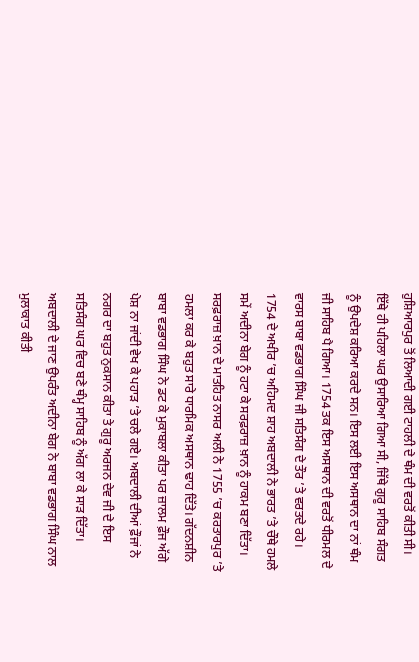ਹੁਸ਼ਿਆਰਪੁਰ ਤੋਂ ਲਿਆਦੀ ਗਈ ਟਾਹਲੀ ਦੇ ਥੰਮ ਦੀ ਵਰਤੋਂ ਕੀਤੀ ਸੀ। ਇੱਥੇ ਹੀ ਪਹਿਲਾ ਘਰ ਉਸਾਰਿਆ ਗਿਆ ਸੀ, ਜਿੱਥੇ ਗੁਰੂ ਸਾਹਿਬ ਸੰਗਤ ਨੂੰ ਉਪਦੇਸ਼ ਕਰਿਆ ਕਰਦੇ ਸਨ। ਇਸ ਲਈ ਇਸ ਅਸਥਾਨ ਦਾ ਨਾਂ ਥੰਮ ਜੀ ਸਾਹਿਬ ਪੈ ਗਿਆ। 1754 ਤਕ ਇਸ ਅਸਥਾਨ ਦੀ ਵਰਤੋਂ ਧੀਰਮਲ ਦੇ ਵਾਰਸ ਬਾਬਾ ਵਡਭਾਗ ਸਿੰਘ ਜੀ ਸਤਿਸੰਗ ਦੇ ਤੌਰ ’ਤੇ ਵਰਤਦੇ ਰਹੇ। 1754 ਦੇ ਅਖੀਰ ’ਚ ਅਹਿਮਦ ਸ਼ਾਹ ਅਬਦਾਲੀ ਨੇ ਭਾਰਤ ’ਤੇ ਚੌਥੇ ਹਮਲੇ ਸਮੇਂ ਅਦੀਨਾ ਬੇਗ ਨੂੰ ਹਟਾ ਕੇ ਸਰਫ਼ਰਾਜ਼ ਖ਼ਾਨ ਨੂੰ ਹਾਕਮ ਬਣਾ ਦਿੱਤਾ। ਸਰਫ਼ਰਾਜ਼ ਖ਼ਾਨ ਦੇ ਮਾਤਹਿਤ ਨਾਸਰ ਅਲੀ ਨੇ 1755 ’ਚ ਕਰਤਾਰਪੁਰ ’ਤੇ ਹਮਲਾ ਕਰ ਕੇ ਬਹੁਤ ਸਾਰੇ ਧਾਰਮਿਕ ਅਸਥਾਨ ਢਾਹ ਦਿੱਤੇ। ਗੱਦਨਸ਼ੀਨ ਬਾਬਾ ਵਡਭਾਗ ਸਿੰਘ ਨੇ ਡਟ ਕੇ ਮੁਕਾਬਲਾ ਕੀਤਾ ਪਰ ਜ਼ਾਲਮ ਫ਼ੌਜ ਅੱਗੇ ਪੇਸ਼ ਨਾ ਜਾਂਦੀ ਵੇਖ ਕੇ ਪਹਾੜ ’ਤੇ ਚਲੇ ਗਏ। ਅਬਦਾਲੀ ਦੀਆਂ ਫ਼ੌਜਾਂ ਨੇ ਨਗਰ ਦਾ ਬਹੁਤ ਨੁਕਸਾਨ ਕੀਤਾ ਤੇ ਗੁਰੂ ਅਰਜਨ ਦੇਵ ਜੀ ਦੇ ਇਸ ਸਤਿਸੰਗ ਘਰ ਵਿਚ ਬਣੇ ਥੰਮ੍ਹ ਸਾਹਿਬ ਨੂੰ ਅੱਗ ਲਾ ਕੇ ਸਾੜ ਦਿੱਤਾ। ਅਬਦਾਲੀ ਦੇ ਜਾਣ ਉਪਰੰਤ ਅਦੀਨਾ ਬੇਗ ਨੇ ਬਾਬਾ ਵਡਭਾਗ ਸਿੰਘ ਨਾਲ ਮੁਲਾਕਾਤ ਕੀਤੀ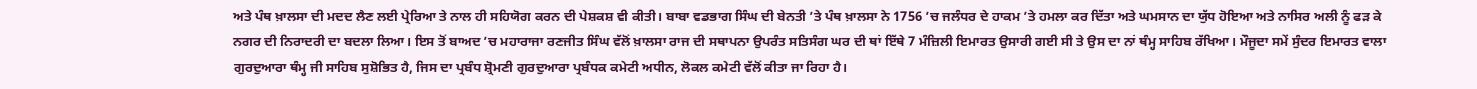ਅਤੇ ਪੰਥ ਖ਼ਾਲਸਾ ਦੀ ਮਦਦ ਲੈਣ ਲਈ ਪ੍ਰੇਰਿਆ ਤੇ ਨਾਲ ਹੀ ਸਹਿਯੋਗ ਕਰਨ ਦੀ ਪੇਸ਼ਕਸ਼ ਵੀ ਕੀਤੀ। ਬਾਬਾ ਵਡਭਾਗ ਸਿੰਘ ਦੀ ਬੇਨਤੀ ’ਤੇ ਪੰਥ ਖ਼ਾਲਸਾ ਨੇ 1756 ’ਚ ਜਲੰਧਰ ਦੇ ਹਾਕਮ ’ਤੇ ਹਮਲਾ ਕਰ ਦਿੱਤਾ ਅਤੇ ਘਮਸਾਨ ਦਾ ਯੁੱਧ ਹੋਇਆ ਅਤੇ ਨਾਸਿਰ ਅਲੀ ਨੂੰ ਫੜ ਕੇ ਨਗਰ ਦੀ ਨਿਰਾਦਰੀ ਦਾ ਬਦਲਾ ਲਿਆ। ਇਸ ਤੋਂ ਬਾਅਦ ’ਚ ਮਹਾਰਾਜਾ ਰਣਜੀਤ ਸਿੰਘ ਵੱਲੋਂ ਖ਼ਾਲਸਾ ਰਾਜ ਦੀ ਸਥਾਪਨਾ ਉਪਰੰਤ ਸਤਿਸੰਗ ਘਰ ਦੀ ਥਾਂ ਇੱਥੇ 7 ਮੰਜ਼ਿਲੀ ਇਮਾਰਤ ਉਸਾਰੀ ਗਈ ਸੀ ਤੇ ਉਸ ਦਾ ਨਾਂ ਥੰਮ੍ਹ ਸਾਹਿਬ ਰੱਖਿਆ। ਮੌਜੂਦਾ ਸਮੇਂ ਸੁੰਦਰ ਇਮਾਰਤ ਵਾਲਾ ਗੁਰਦੁਆਰਾ ਥੰਮ੍ਹ ਜੀ ਸਾਹਿਬ ਸੁਸ਼ੋਭਿਤ ਹੈ, ਜਿਸ ਦਾ ਪ੍ਰਬੰਧ ਸ਼੍ਰੋਮਣੀ ਗੁਰਦੁਆਰਾ ਪ੍ਰਬੰਧਕ ਕਮੇਟੀ ਅਧੀਨ, ਲੋਕਲ ਕਮੇਟੀ ਵੱਲੋਂ ਕੀਤਾ ਜਾ ਰਿਹਾ ਹੈ।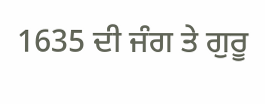1635 ਦੀ ਜੰਗ ਤੇ ਗੁਰੂ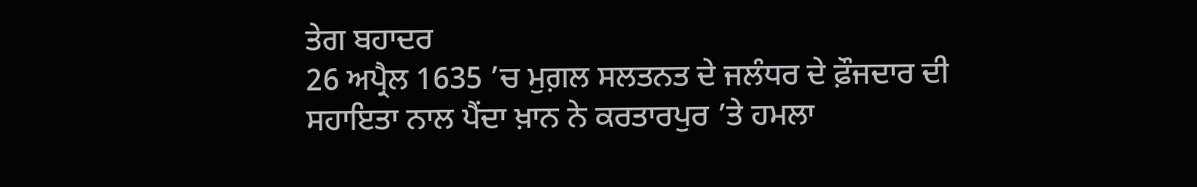ਤੇਗ ਬਹਾਦਰ
26 ਅਪ੍ਰੈਲ 1635 ’ਚ ਮੁਗ਼ਲ ਸਲਤਨਤ ਦੇ ਜਲੰਧਰ ਦੇ ਫ਼ੌਜਦਾਰ ਦੀ ਸਹਾਇਤਾ ਨਾਲ ਪੈਂਦਾ ਖ਼ਾਨ ਨੇ ਕਰਤਾਰਪੁਰ ’ਤੇ ਹਮਲਾ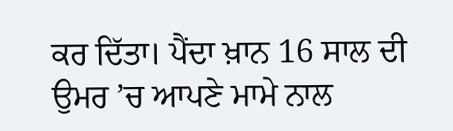ਕਰ ਦਿੱਤਾ। ਪੈਂਦਾ ਖ਼ਾਨ 16 ਸਾਲ ਦੀ ਉਮਰ ’ਚ ਆਪਣੇ ਮਾਮੇ ਨਾਲ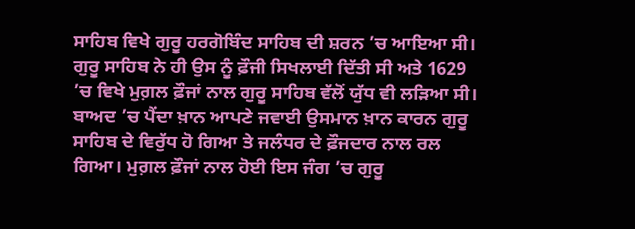ਸਾਹਿਬ ਵਿਖੇ ਗੁਰੂ ਹਰਗੋਬਿੰਦ ਸਾਹਿਬ ਦੀ ਸ਼ਰਨ ’ਚ ਆਇਆ ਸੀ। ਗੁਰੂ ਸਾਹਿਬ ਨੇ ਹੀ ਉਸ ਨੂੰ ਫ਼ੌਜੀ ਸਿਖਲਾਈ ਦਿੱਤੀ ਸੀ ਅਤੇ 1629 ’ਚ ਵਿਖੇ ਮੁਗ਼ਲ ਫ਼ੌਜਾਂ ਨਾਲ ਗੁਰੂ ਸਾਹਿਬ ਵੱਲੋਂ ਯੁੱਧ ਵੀ ਲੜਿਆ ਸੀ। ਬਾਅਦ ’ਚ ਪੈਂਦਾ ਖ਼ਾਨ ਆਪਣੇ ਜਵਾਈ ਉਸਮਾਨ ਖ਼ਾਨ ਕਾਰਨ ਗੁਰੂ ਸਾਹਿਬ ਦੇ ਵਿਰੁੱਧ ਹੋ ਗਿਆ ਤੇ ਜਲੰਧਰ ਦੇ ਫ਼ੌਜਦਾਰ ਨਾਲ ਰਲ ਗਿਆ। ਮੁਗ਼ਲ ਫ਼ੌਜਾਂ ਨਾਲ ਹੋਈ ਇਸ ਜੰਗ ’ਚ ਗੁਰੂ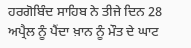ਹਰਗੋਬਿੰਦ ਸਾਹਿਬ ਨੇ ਤੀਜੇ ਦਿਨ 28 ਅਪ੍ਰੈਲ ਨੂੰ ਪੈਂਦਾ ਖ਼ਾਨ ਨੂੰ ਮੌਤ ਦੇ ਘਾਟ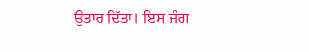ਉਤਾਰ ਦਿੱਤਾ। ਇਸ ਜੰਗ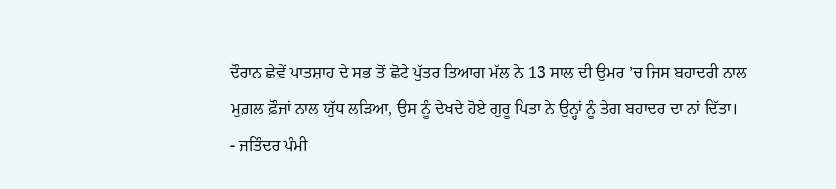ਦੌਰਾਨ ਛੇਵੇਂ ਪਾਤਸ਼ਾਹ ਦੇ ਸਭ ਤੋਂ ਛੋਟੇ ਪੁੱਤਰ ਤਿਆਗ ਮੱਲ ਨੇ 13 ਸਾਲ ਦੀ ਉਮਰ ’ਚ ਜਿਸ ਬਹਾਦਰੀ ਨਾਲ ਮੁਗ਼ਲ ਫ਼ੌਜਾਂ ਨਾਲ ਯੁੱਧ ਲੜਿਆ, ਉਸ ਨੂੰ ਦੇਖਦੇ ਹੋਏ ਗੁਰੂ ਪਿਤਾ ਨੇ ਉਨ੍ਹਾਂ ਨੂੰ ਤੇਗ ਬਹਾਦਰ ਦਾ ਨਾਂ ਦਿੱਤਾ।
- ਜਤਿੰਦਰ ਪੰਮੀ